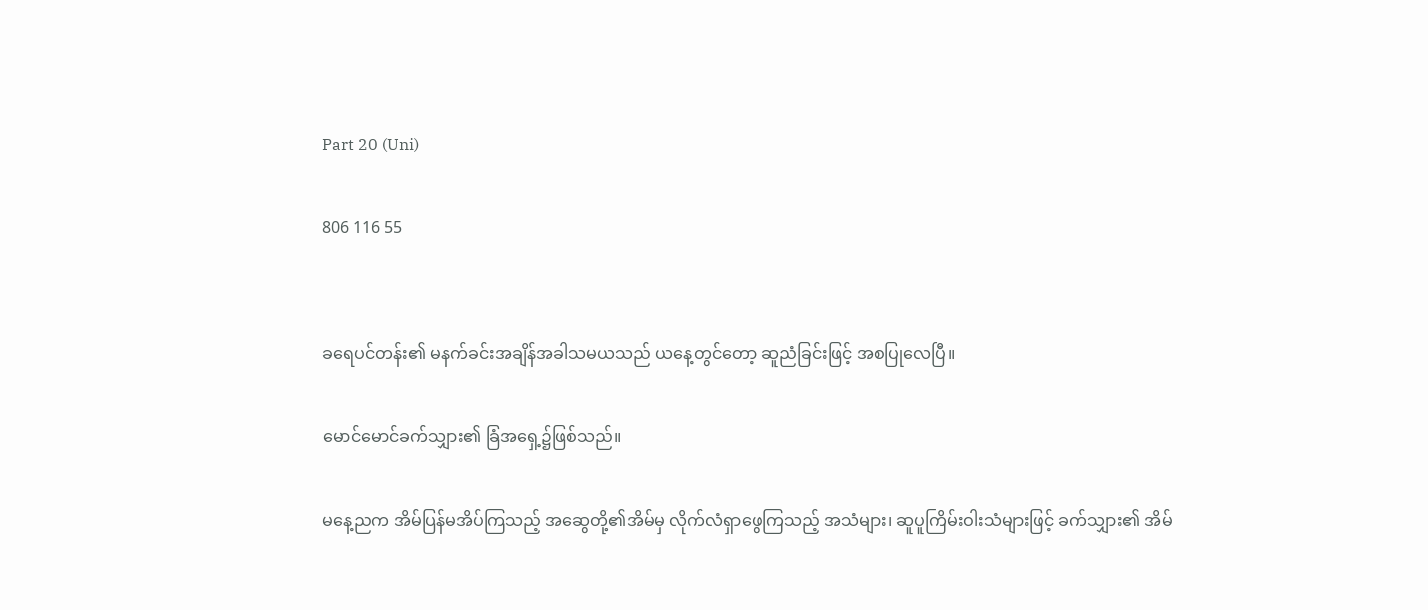Part 20 (Uni)

806 116 55


ခရေပင်တန်း၏ မနက်ခင်းအချိန်အခါသမယသည် ယနေ့တွင်တော့ ဆူညံခြင်းဖြင့် အစပြုလေပြီ။

မောင်မောင်ခက်သျှား၏ ခြံအရှေ့၌ဖြစ်သည်။

မနေ့ညက အိမ်ပြန်မအိပ်ကြသည့် အဆွေတို့၏အိမ်မှ လိုက်လံရှာဖွေကြသည့် အသံများ၊ ဆူပူကြိမ်းဝါးသံများဖြင့် ခက်သျှား၏ အိမ်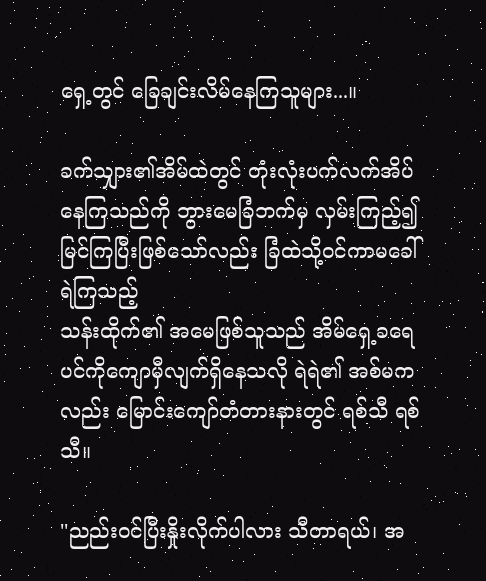ရှေ့တွင် ခြေချင်းလိမ်နေကြသူများ...။

ခက်သျှား၏အိမ်ထဲတွင် တုံးလုံးပက်လက်အိပ်နေကြသည်ကို ဘွားမေခြံဘက်မှ လှမ်းကြည့်၍မြင်ကြပြီးဖြစ်သော်လည်း ခြံထဲသို့ဝင်ကာမခေါ်ရဲကြသည့်
သန်းထိုက်၏ အမေဖြစ်သူသည် အိမ်ရှေ့ခရေပင်ကိုကျောမှီလျက်ရှိနေသလို ရဲရဲ၏ အစ်မကလည်း မြောင်းကျော်တံတားနားတွင် ရစ်သီ ရစ်သီ။

''ညည်းဝင်ပြီးနှိုးလိုက်ပါလား သီတာရယ်၊ အ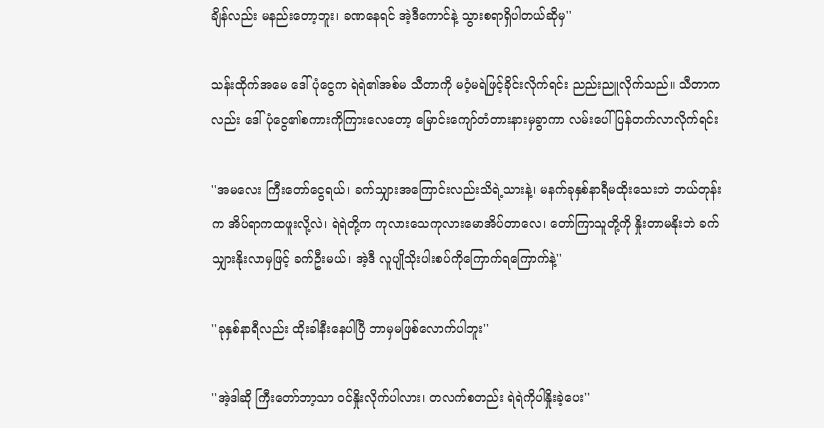ချိန်လည်း မနည်းတော့ဘူး၊ ခဏနေရင် အဲ့ဒီကောင်နဲ့ သွားစရာရှိပါတယ်ဆိုမှ''

သန်းထိုက်အမေ ဒေါ်ပုံငွေက ရဲရဲ၏အစ်မ သီတာကို မဝံ့မရဲဖြင့်ခိုင်းလိုက်ရင်း ညည်းညူလိုက်သည်။ သီတာကလည်း ဒေါ်ပုံငွေ၏စကားကိုကြားလေတော့ မြောင်းကျော်တံတားနားမှခွာကာ လမ်းပေါ်ပြန်တက်လာလိုက်ရင်း

''အမလေး ကြီးတော်ငွေရယ်၊ ခက်သျှားအကြောင်းလည်းသိရဲ့သားနဲ့၊ မနက်ခုနှစ်နာရီမထိုးသေးဘဲ ဘယ်တုန်းက အိပ်ရာကထဖူးလို့လဲ၊ ရဲရဲတို့က ကုလားသေကုလားမောအိပ်တာလေ၊ တော်ကြာသူတို့ကို နှိုးတာမနိုးဘဲ ခက်သျှားနိုးလာမှဖြင့် ခက်ဦးမယ်၊ အဲ့ဒီ လူပျိုသိုးပါးစပ်ကိုကြောက်ရကြောက်နဲ့''

''ခုနှစ်နာရီလည်း ထိုးခါနီးနေပါပြီ ဘာမှမဖြစ်လောက်ပါဘူး''

''အဲ့ဒါဆို ကြီးတော်ဘာ့သာ ဝင်နှိုးလိုက်ပါလား၊ တလက်စတည်း ရဲရဲကိုပါနှိုးခဲ့ပေး''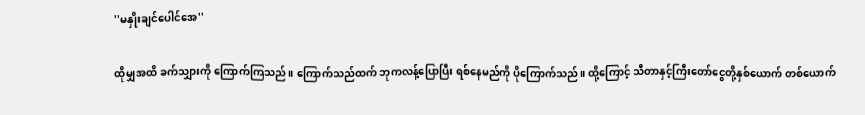''မနှိုးချင်ပေါင်အေ''

ထိုမျှအထိ ခက်သျှားကို ကြောက်ကြသည်။ ကြောက်သည်ထက် ဘုကလန့်ပြောပြီး ရစ်နေမည်ကို ပိုကြောက်သည်။ ထို့ကြောင့် သီတာနှင့်ကြီးတော်ငွေတို့နှစ်ယောက် တစ်ယောက်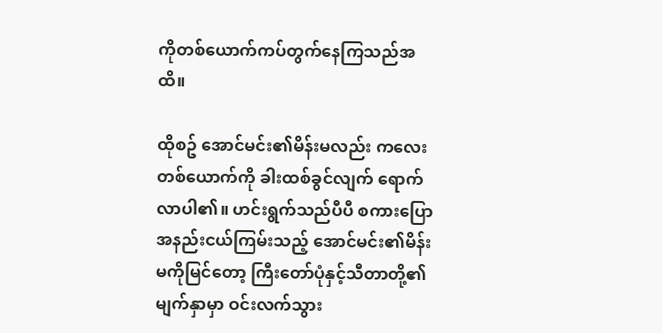ကိုတစ်ယောက်ကပ်တွက်နေကြသည်အထိ။

ထိုစဥ် အောင်မင်း၏မိန်းမလည်း ကလေးတစ်ယောက်ကို ခါးထစ်ခွင်လျက် ရောက်လာပါ၏။ ဟင်းရွက်သည်ပီပီ စကားပြောအနည်းငယ်ကြမ်းသည့် အောင်မင်း၏မိန်းမကိုမြင်တော့ ကြီးတော်ပုံနှင့်သီတာတို့၏မျက်နှာမှာ ဝင်းလက်သွား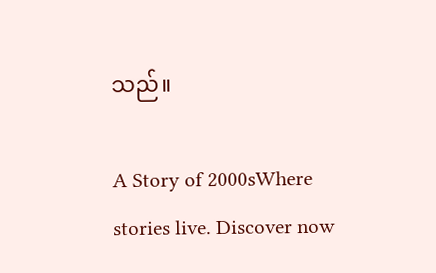သည်။

A Story of 2000sWhere stories live. Discover now